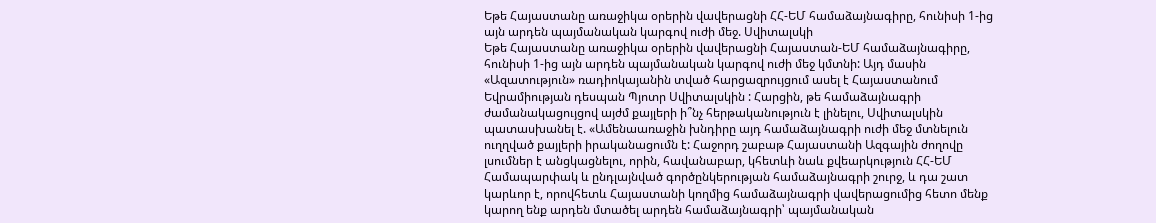Եթե Հայաստանը առաջիկա օրերին վավերացնի ՀՀ-ԵՄ համաձայնագիրը, հունիսի 1-ից այն արդեն պայմանական կարգով ուժի մեջ. Սվիտալսկի
Եթե Հայաստանը առաջիկա օրերին վավերացնի Հայաստան-ԵՄ համաձայնագիրը, հունիսի 1-ից այն արդեն պայմանական կարգով ուժի մեջ կմտնի: Այդ մասին «Ազատություն» ռադիոկայանին տված հարցազրույցում ասել է Հայաստանում Եվրամիության դեսպան Պյոտր Սվիտալսկին : Հարցին, թե համաձայնագրի ժամանակացույցով այժմ քայլերի ի՞նչ հերթականություն է լինելու, Սվիտալսկին պատասխանել է. «Ամենաառաջին խնդիրը այդ համաձայնագրի ուժի մեջ մտնելուն ուղղված քայլերի իրականացումն է: Հաջորդ շաբաթ Հայաստանի Ազգային ժողովը լսումներ է անցկացնելու, որին, հավանաբար, կհետևի նաև քվեարկություն ՀՀ-ԵՄ Համապարփակ և ընդլայնված գործընկերության համաձայնագրի շուրջ, և դա շատ կարևոր է, որովհետև Հայաստանի կողմից համաձայնագրի վավերացումից հետո մենք կարող ենք արդեն մտածել արդեն համաձայնագրի՝ պայմանական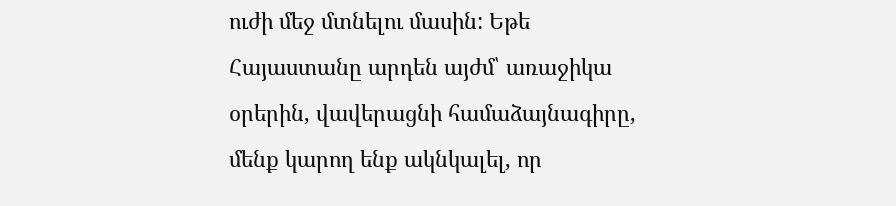ուժի մեջ մտնելու մասին: Եթե Հայաստանը արդեն այժմ՝ առաջիկա օրերին, վավերացնի համաձայնագիրը, մենք կարող ենք ակնկալել, որ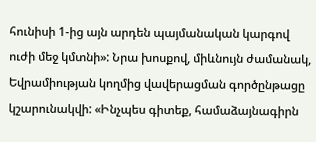հունիսի 1-ից այն արդեն պայմանական կարգով ուժի մեջ կմտնի»: Նրա խոսքով, միևնույն ժամանակ, Եվրամիության կողմից վավերացման գործընթացը կշարունակվի: «Ինչպես գիտեք, համաձայնագիրն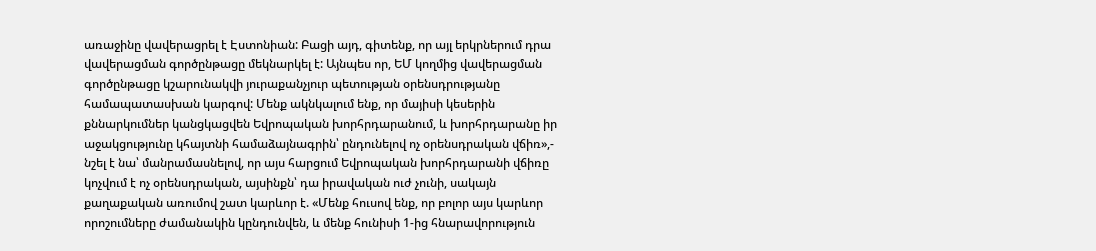առաջինը վավերացրել է Էստոնիան: Բացի այդ, գիտենք, որ այլ երկրներում դրա վավերացման գործընթացը մեկնարկել է: Այնպես որ, ԵՄ կողմից վավերացման գործընթացը կշարունակվի յուրաքանչյուր պետության օրենսդրությանը համապատասխան կարգով: Մենք ակնկալում ենք, որ մայիսի կեսերին քննարկումներ կանցկացվեն Եվրոպական խորհրդարանում, և խորհրդարանը իր աջակցությունը կհայտնի համաձայնագրին՝ ընդունելով ոչ օրենսդրական վճիռ»,- նշել է նա՝ մանրամասնելով, որ այս հարցում Եվրոպական խորհրդարանի վճիռը կոչվում է ոչ օրենսդրական, այսինքն՝ դա իրավական ուժ չունի, սակայն քաղաքական առումով շատ կարևոր է. «Մենք հուսով ենք, որ բոլոր այս կարևոր որոշումները ժամանակին կընդունվեն, և մենք հունիսի 1-ից հնարավորություն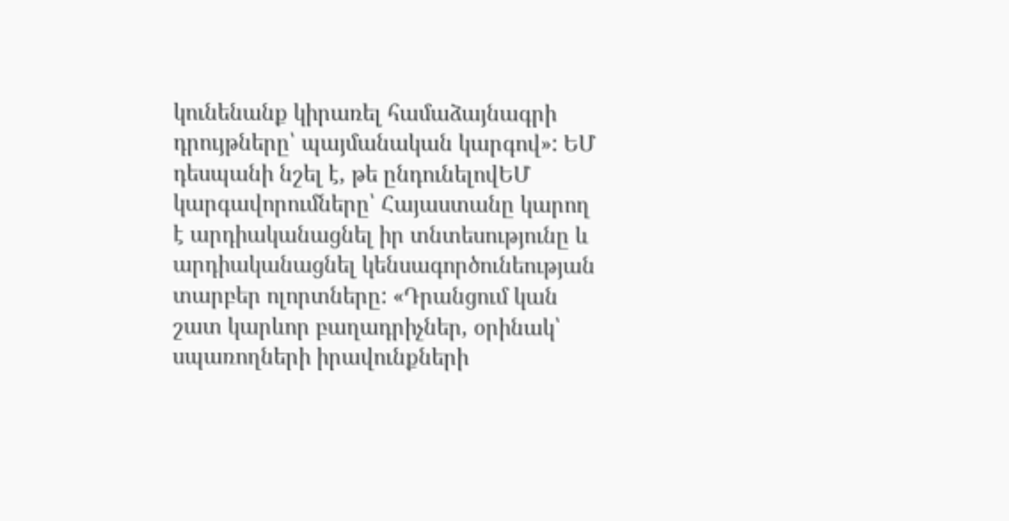կունենանք կիրառել համաձայնագրի դրույթները՝ պայմանական կարգով»: ԵՄ դեսպանի նշել է, թե ընդունելովԵՄ կարգավորումները՝ Հայաստանը կարող է արդիականացնել իր տնտեսությունը և արդիականացնել կենսագործունեության տարբեր ոլորտները: «Դրանցում կան շատ կարևոր բաղադրիչներ, օրինակ՝ սպառողների իրավունքների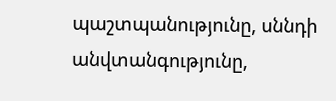պաշտպանությունը, սննդի անվտանգությունը,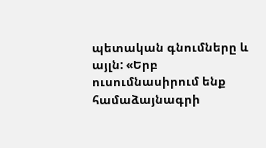պետական գնումները և այլն: «Երբ ուսումնասիրում ենք համաձայնագրի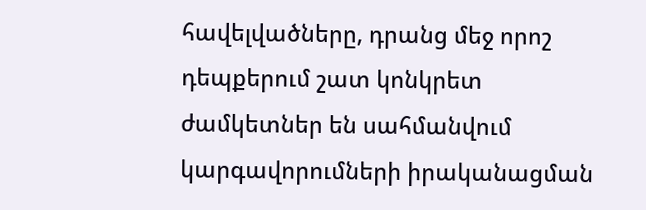հավելվածները, դրանց մեջ որոշ դեպքերում շատ կոնկրետ ժամկետներ են սահմանվում կարգավորումների իրականացման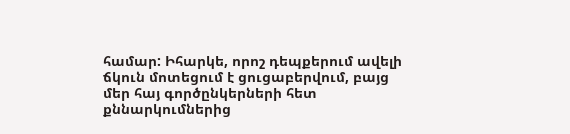համար: Իհարկե, որոշ դեպքերում ավելի ճկուն մոտեցում է ցուցաբերվում, բայց մեր հայ գործընկերների հետ քննարկումներից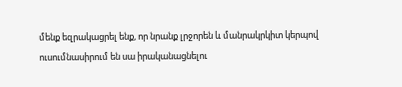մենք եզրակացրել ենք, որ նրանք լրջորեն և մանրակրկիտ կերպով ուսումնասիրում են սա իրականացնելու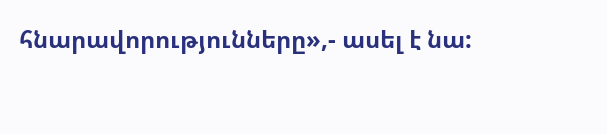հնարավորությունները»,- ասել է նա: